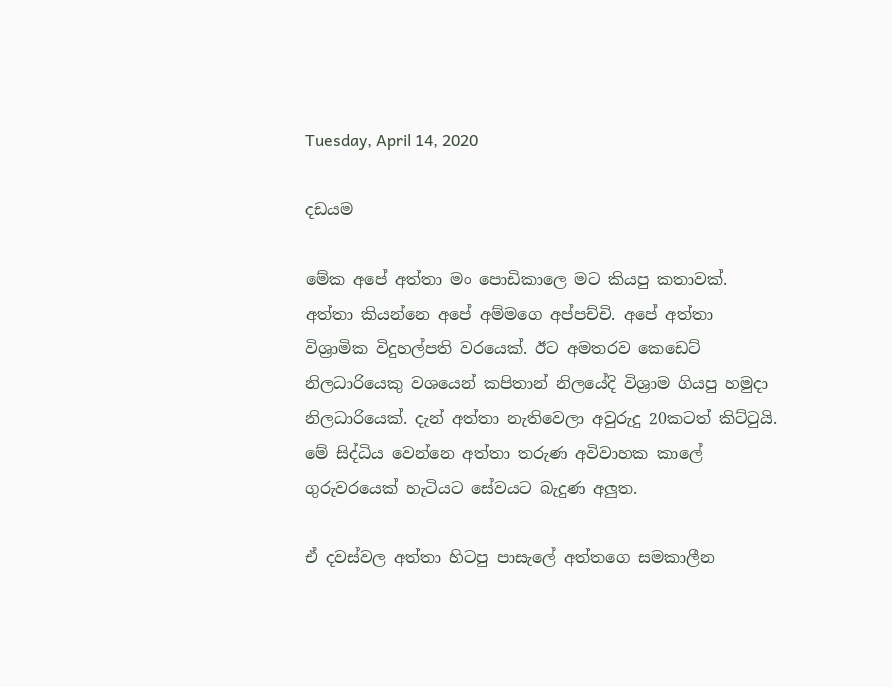Tuesday, April 14, 2020

දඩයම

මේක අපේ අත්තා මං පොඩිකාලෙ මට කියපු කතාවක්. අත්තා කියන්නෙ අපේ අම්මගෙ අප්පච්චි. අපේ අත්තා විශ්‍රාමික විදුහල්පති වරයෙක්. ඊට අමතරව කෙඩෙට් නිලධාරියෙකු වශයෙන් කපිතාන් නිලයේදි විශ්‍රාම ගියපු හමුදා නිලධාරියෙක්. දැන් අත්තා නැතිවෙලා අවුරුදු 20කටත් කිට්ටුයි. මේ සිද්ධිය වෙන්නෙ අත්තා තරුණ අවිවාහක කාලේ ගුරුවරයෙක් හැටියට සේවයට බැදුණ අලුත.

ඒ දවස්වල අත්තා හිටපු පාසැලේ අත්තගෙ සමකාලීන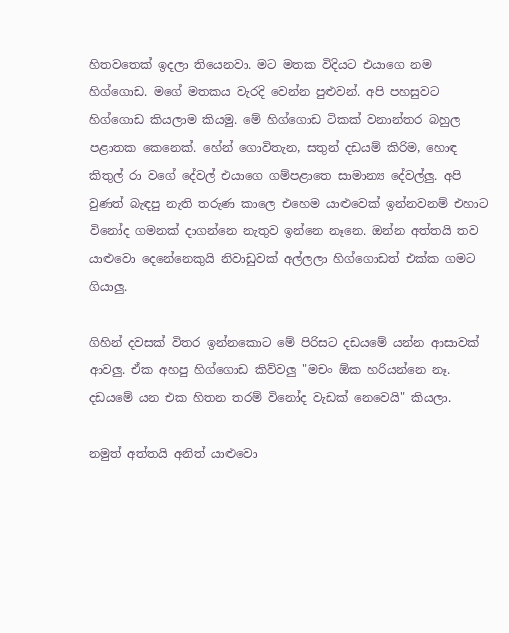හිතවතෙක් ඉදලා තියෙනවා. මට මතක විදියට එයාගෙ නම හිග්ගොඩ. මගේ මතකය වැරදි වෙන්න පුළුවන්. අපි පහසුවට හිග්ගොඩ කියලාම කියමු. මේ හිග්ගොඩ ටිකක් වනාන්තර බහුල පළාතක කෙනෙක්. හේන් ගොවිතැන, සතුන් දඩයම් කිරිම, හොඳ කිතුල් රා වගේ දේවල් එයාගෙ ගම්පළාතෙ සාමාන්‍ය දේවල්ලු. අපි වුණත් බැඳපු නැති තරුණ කාලෙ එහෙම යාළුවෙක් ඉන්නවනම් එහාට විනෝද ගමනක් දාගන්නෙ නැතුව ඉන්නෙ නෑනෙ. ඔන්න අත්තයි තව යාළුවො දෙනේනෙකුයි නිවාඩුවක් අල්ලලා හිග්ගොඩත් එක්ක ගමට ගියාලු.

ගිහින් දවසක් විතර ඉන්නකොට මේ පිරිසට දඩයමේ යන්න ආසාවක් ආවලු. ඒක අහපු හිග්ගොඩ කිව්වලු "මචං ඕක හරියන්නෙ නෑ. දඩයමේ යන එක හිතන තරම් විනෝද වැඩක් නෙවෙයි" කියලා.

නමුත් අත්තයි අනිත් යාළුවො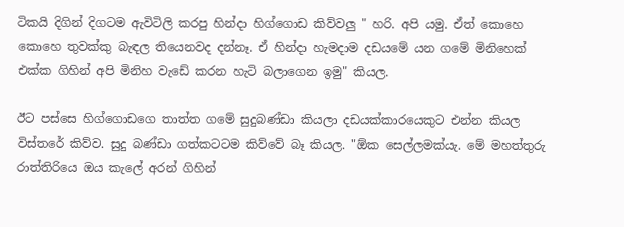ටිකයි දිගින් දිගටම ඇවිටිලි කරපු හින්දා හිග්ගොඩ කිව්වලු " හරි. අපි යමු. ඒත් කොහෙ කොහෙ තුවක්කු බැඳල තියෙනවද දන්නෑ. ඒ හින්දා හැමදාම දඩයමේ යන ගමේ මිනිහෙක් එක්ක ගිහින් අපි මිනිහ වැඩේ කරන හැටි බලාගෙන ඉමු" කියල.

ඊට පස්සෙ හිග්ගොඩගෙ තාත්ත ගමේ සුදුබණ්ඩා කියලා දඩයක්කාරයෙකුට එන්න කියල විස්තරේ කිව්ව. සුදු බණ්ඩා ගත්කටටම කිව්වේ බෑ කියල. "ඕක සෙල්ලමක්යැ. මේ මහත්තුරු රාත්තිරියෙ ඔය කැලේ අරන් ගිහින්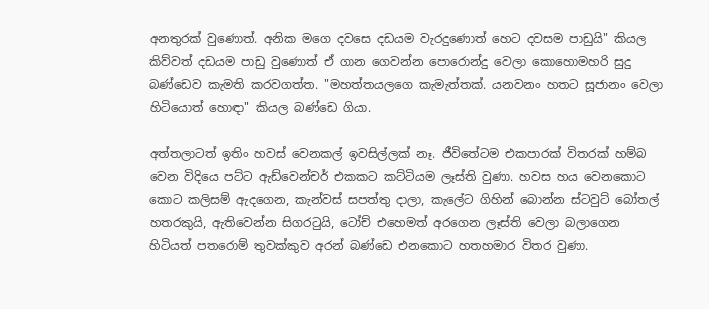අනතුරක් වුණොත්. අනික මගෙ දවසෙ දඩයම වැරදුණොත් හෙට දවසම පාඩුයි" කියල කිව්වත් දඩයම පාඩු වුණොත් ඒ ගාන ගෙවන්න පොරොන්දු වෙලා කොහොමහරි සුදු බණ්ඩෙව කැමති කරවගත්ත. "මහත්තයලගෙ කැමැත්තක්. යනවනං හතට සූජානං වෙලා හිටියොත් හොඳා" කියල බණ්ඩෙ ගියා.

අත්තලාටත් ඉතිං හවස් වෙනකල් ඉවසිල්ලක් නෑ. ජීවිතේටම එකපාරක් විතරක් හම්බ වෙන විදියෙ පට්ට ඇඩ්වෙන්චර් එකකට කට්ටියම ලෑස්ති වුණා. හවස හය වෙනකොට කොට කලිසම් ඇදගෙන, කැන්වස් සපත්තු දාලා, කැලේට ගිහින් බොන්න ස්ටවුට් බෝතල් හතරකුයි, ඇතිවෙන්න සිගරටුයි, ටෝච් එහෙමත් අරගෙන ලෑස්ති වෙලා බලාගෙන හිටියත් පතරොම් තුවක්කුව අරන් බණ්ඩෙ එනකොට හතහමාර විතර වුණා.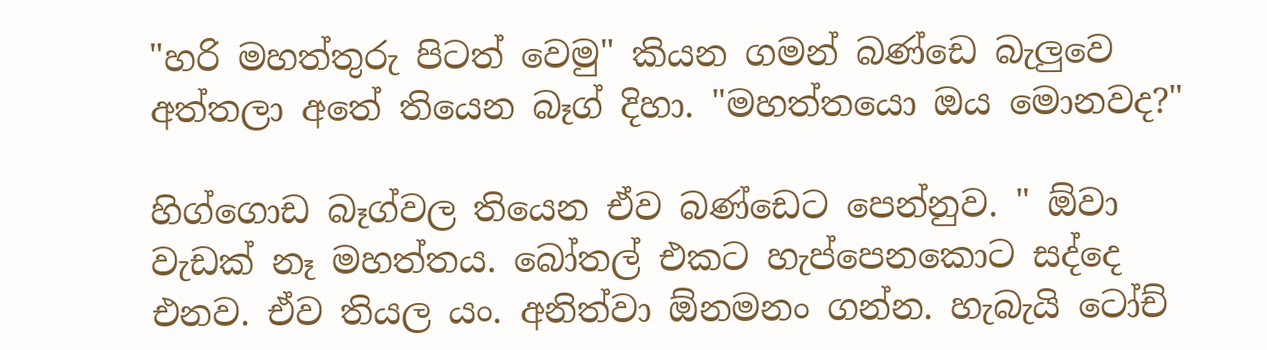"හරි මහත්තුරු පිටත් වෙමු" කියන ගමන් බණ්ඩෙ බැලුවෙ අත්තලා අතේ තියෙන බෑග් දිහා. "මහත්තයො ඔය මොනවද?"

හිග්ගොඩ බෑග්වල තියෙන ඒව බණ්ඩෙට පෙන්නුව. " ඕවා වැඩක් නෑ මහත්තය. බෝතල් එකට හැප්පෙනකොට සද්දෙ එනව. ඒව තියල යං. අනිත්වා ඕනමනං ගන්න. හැබැයි ටෝච්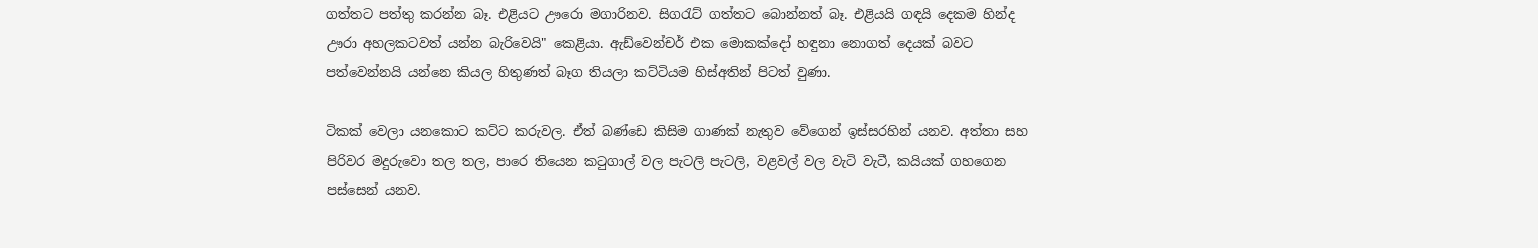ගත්තට පත්තු කරන්න බෑ. එළියට ඌරො මගාරිනව. සිගරැට් ගත්තට බොන්නත් බෑ. එළියයි ගඳයි දෙකම හින්ද ඌරා අහලකටවත් යන්න බැරිවෙයි" කෙළියා. ඇඩ්වෙන්චර් එක මොකක්දෝ හඳුනා නොගත් දෙයක් බවට පත්වෙන්නයි යන්නෙ කියල හිතුණත් බෑග තියලා කට්ටියම හිස්අතින් පිටත් වුණා.

ටිකක් වෙලා යනකොට කට්ට කරුවල. ඒත් බණ්ඩෙ කිසිම ගාණක් නැතුව වේගෙන් ඉස්සරහින් යනව. අත්තා සහ පිරිවර මදුරුවො තල තල, පාරෙ තියෙන කටුගාල් වල පැටලි පැටලි, වළවල් වල වැටි වැටී, කයියක් ගහගෙන පස්සෙන් යනව.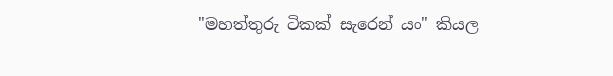"මහත්තුරු ටිකක් සැරෙන් යං" කියල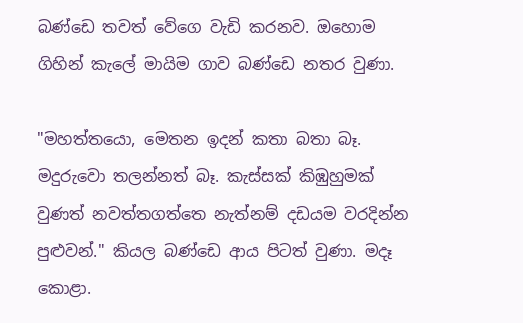බණ්ඩෙ තවත් වේගෙ වැඩි කරනව. ඔහොම ගිහින් කැලේ මායිම ගාව බණ්ඩෙ නතර වුණා.

"මහත්තයො, මෙතන ඉදන් කතා බතා බෑ. මදුරුවො තලන්නත් බෑ. කැස්සක් කිඹුහුමක් වුණත් නවත්තගත්තෙ නැත්නම් දඩයම වරදින්න පුළුවන්." කියල බණ්ඩෙ ආය පිටත් වුණා. මදෑ කොළා.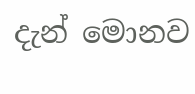දැන් මොනව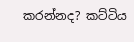කරන්නද? කට්ටිය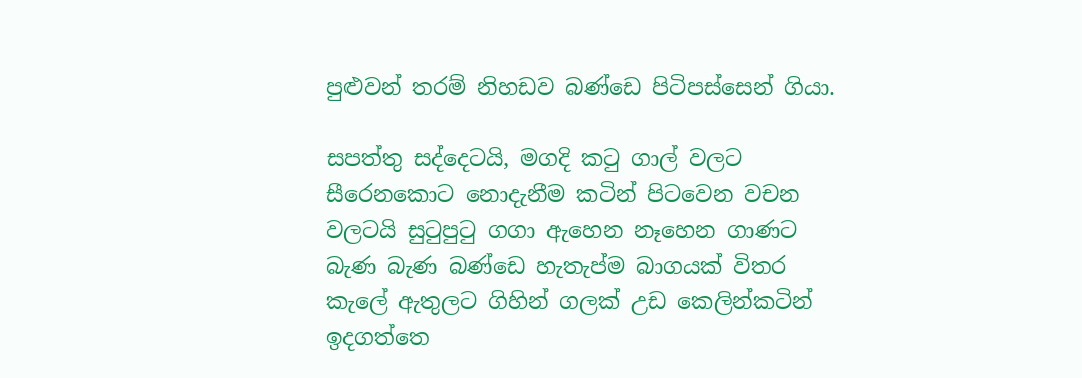පුළුවන් තරම් නිහඩව බණ්ඩෙ පිටිපස්සෙන් ගියා.

සපත්තු සද්දෙටයි, මගදි කටු ගාල් වලට සීරෙනකොට නොදැනීම කටින් පිටවෙන වචන වලටයි සුටුපුටු ගගා ඇහෙන නෑහෙන ගාණට බැණ බැණ බණ්ඩෙ හැතැප්ම බාගයක් විතර කැලේ ඇතුලට ගිහින් ගලක් උඩ කෙලින්කටින් ඉදගත්තෙ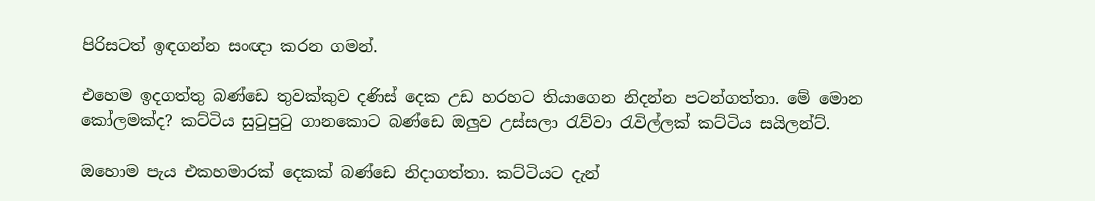පිරිසටත් ඉඳගන්න සංඥා කරන ගමන්.

එහෙම ඉදගත්තු බණ්ඩෙ තුවක්කුව දණිස් දෙක උඩ හරහට තියාගෙන නිදන්න පටන්ගත්තා. මේ මොන කෝලමක්ද? කට්ටිය සුටුපුටු ගානකොට බණ්ඩෙ ඔලුව උස්සලා රැව්වා රැවිල්ලක් කට්ටිය සයිලන්ට්.

ඔහොම පැය එකහමාරක් දෙකක් බණ්ඩෙ නිදාගත්තා. කට්ටියට දැන්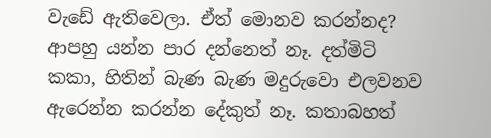වැඩේ ඇතිවෙලා. ඒත් මොනව කරන්නද? ආපහු යන්න පාර දන්නෙත් නෑ. දත්මිටි කකා, හිතින් බැණ බැණ මදුරුවො එලවනව ඇරෙන්න කරන්න දේකුත් නෑ. කතාබහත්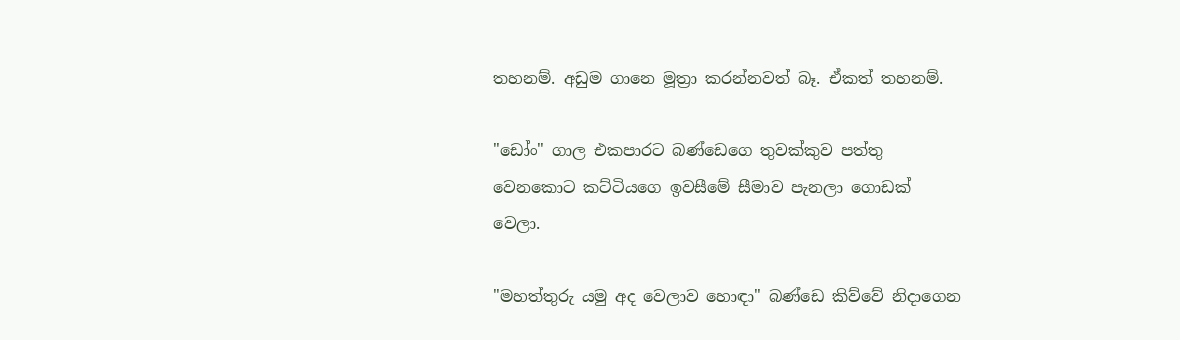තහනම්. අඩුම ගානෙ මූත්‍රා කරන්නවත් බෑ. ඒකත් තහනම්.

"ඩෝං" ගාල එකපාරට බණ්ඩෙගෙ තුවක්කුව පත්තු වෙනකොට කට්ටියගෙ ඉවසීමේ සීමාව පැනලා ගොඩක් වෙලා.

"මහත්තුරු යමු අද වෙලාව හොඳා" බණ්ඩෙ කිව්වේ නිදාගෙන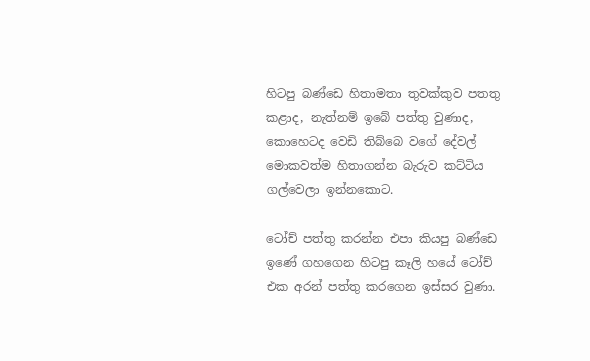හිටපු බණ්ඩෙ හිතාමතා තුවක්කුව පතතු කළාද, නැත්නම් ඉබේ පත්තු වුණාද, කොහෙටද වෙඩි තිබ්බෙ වගේ දේවල් මොකවත්ම හිතාගන්න බැරුව කට්ටිය ගල්වෙලා ඉන්නකොට.

ටෝච් පත්තු කරන්න එපා කියපු බණ්ඩෙ ඉණේ ගහගෙන හිටපු කෑලි හයේ ටෝච් එක අරන් පත්තු කරගෙන ඉස්සර වුණා.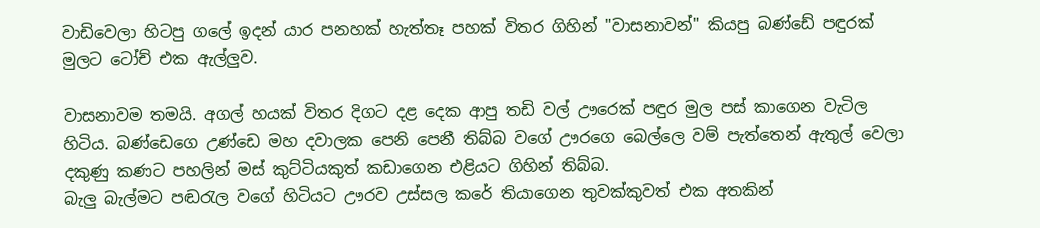වාඩිවෙලා හිටපු ගලේ ඉදන් යාර පනහක් හැත්තෑ පහක් විතර ගිහින් "වාසනාවන්" කියපු බණ්ඩේ පඳුරක් මුලට ටෝච් එක ඇල්ලුව.

වාසනාවම තමයි. අගල් හයක් විතර දිගට දළ දෙක ආපු තඩි වල් ඌරෙක් පඳුර මුල පස් කාගෙන වැටිල හිටිය. බණ්ඩෙගෙ උණ්ඩෙ මහ දවාලක පෙනි පෙනී තිබ්බ වගේ ඌරගෙ බෙල්ලෙ වම් පැත්තෙන් ඇතුල් වෙලා දකුණු කණට පහලින් මස් කුට්ටියකුත් කඩාගෙන එළියට ගිහින් තිබ්බ.
බැලු බැල්මට පඬරැල වගේ හිටියට ඌරව උස්සල කරේ තියාගෙන තුවක්කුවත් එක අතකින්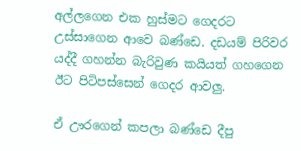අල්ලගෙන එක හුස්මට ගෙදරට උස්සාගෙන ආවෙ බණ්ඩෙ. දඩයම් පිරිවර යද්දී ගහන්න බැරිවුණ කයියත් ගහගෙන ඊට පිටිපස්සෙන් ගෙදර ආවලු.

ඒ ඌරගෙන් කපලා බණ්ඩෙ දීපු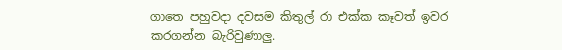ගාතෙ පහුවදා දවසම කිතුල් රා එක්ක කෑවත් ඉවර කරගන්න බැරිවුණාලු.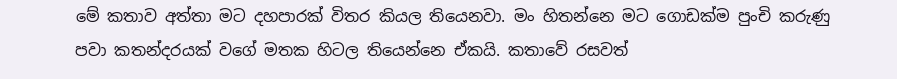මේ කතාව අත්තා මට දහපාරක් විතර කියල තියෙනවා. මං හිතන්නෙ මට ගොඩක්ම පුංචි කරුණු පවා කතන්දරයක් වගේ මතක හිටල තියෙන්නෙ ඒකයි. කතාවේ රසවත්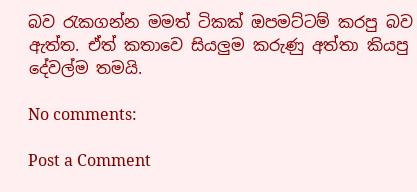බව රැකගන්න මමත් ටිකක් ඔපමට්ටම් කරපු බව ඇත්ත. ඒත් කතාවෙ සියලුම කරුණු අත්තා කියපු දේවල්ම තමයි.

No comments:

Post a Comment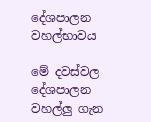දේශපාලන වහල්භාවය

මේ දවස්වල දේශපාලන වහල්ලු ගැන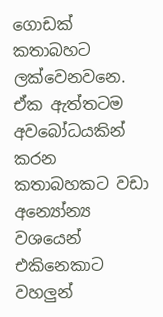ගොඩක් කතාබහට ලක්වෙනවනෙ. ඒක ඇත්තටම අවබෝධයකින් කරන කතාබහකට වඩා අන්‍යෝන්‍ය වශයෙන් එකිනෙකාට වහලුන්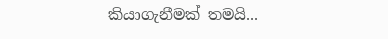කියාගැනීමක් තමයි...